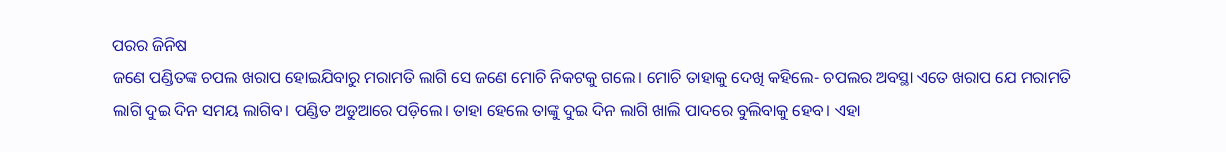ପରର ଜିନିଷ
ଜଣେ ପଣ୍ଡିତଙ୍କ ଚପଲ ଖରାପ ହୋଇଯିବାରୁ ମରାମତି ଲାଗି ସେ ଜଣେ ମୋଚି ନିକଟକୁ ଗଲେ। ମୋଚି ତାହାକୁ ଦେଖି କହିଲେ- ଚପଲର ଅବସ୍ଥା ଏତେ ଖରାପ ଯେ ମରାମତି ଲାଗି ଦୁଇ ଦିନ ସମୟ ଲାଗିବ। ପଣ୍ଡିତ ଅଡୁଆରେ ପଡ଼ିଲେ। ତାହା ହେଲେ ତାଙ୍କୁ ଦୁଇ ଦିନ ଲାଗି ଖାଲି ପାଦରେ ବୁଲିବାକୁ ହେବ। ଏହା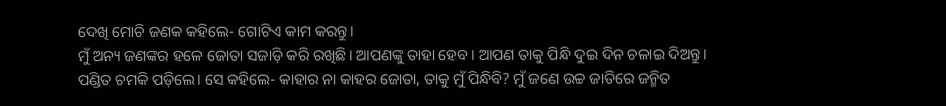ଦେଖି ମୋଚି ଜଣକ କହିଲେ- ଗୋଟିଏ କାମ କରନ୍ତୁ।
ମୁଁ ଅନ୍ୟ ଜଣଙ୍କର ହଳେ ଜୋତା ସଜାଡ଼ି କରି ରଖିଛି। ଆପଣଙ୍କୁ ତାହା ହେବ। ଆପଣ ତାକୁ ପିନ୍ଧି ଦୁଇ ଦିନ ଚଳାଇ ଦିଅନ୍ତୁ।
ପଣ୍ଡିତ ଚମକି ପଡ଼ିଲେ। ସେ କହିଲେ- କାହାର ନା କାହର ଜୋତା, ତାକୁ ମୁଁ ପିନ୍ଧିବି? ମୁଁ ଜଣେ ଉଚ୍ଚ ଜାତିରେ ଜନ୍ମିତ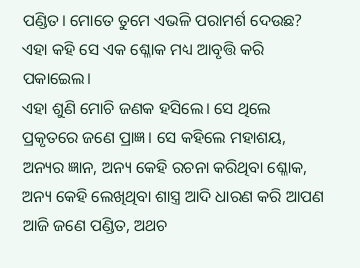ପଣ୍ଡିତ। ମୋତେ ତୁମେ ଏଭଳି ପରାମର୍ଶ ଦେଉଛ? ଏହା କହି ସେ ଏକ ଶ୍ଳୋକ ମଧ୍ୟ ଆବୃତ୍ତି କରି ପକାଇେଲ।
ଏହା ଶୁଣି ମୋଚି ଜଣକ ହସିଲେ। ସେ ଥିଲେ ପ୍ରକୃତରେ ଜଣେ ପ୍ରାଜ୍ଞ। ସେ କହିଲେ ମହାଶୟ, ଅନ୍ୟର ଜ୍ଞାନ, ଅନ୍ୟ କେହି ରଚନା କରିଥିବା ଶ୍ଳୋକ, ଅନ୍ୟ କେହି ଲେଖିଥିବା ଶାସ୍ତ୍ର ଆଦି ଧାରଣ କରି ଆପଣ ଆଜି ଜଣେ ପଣ୍ଡିତ, ଅଥଚ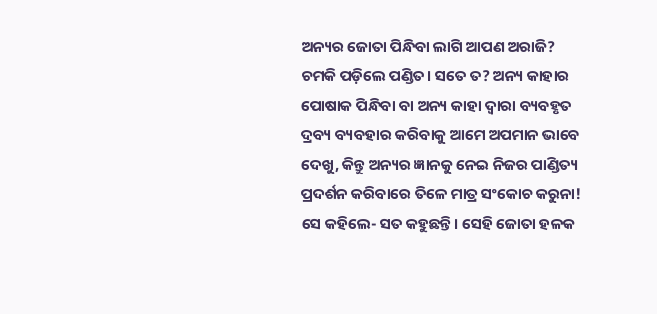ଅନ୍ୟର ଜୋତା ପିନ୍ଧିବା ଲାଗି ଆପଣ ଅରାଜି?
ଚମକି ପଡ଼ିଲେ ପଣ୍ଡିତ। ସତେ ତ? ଅନ୍ୟ କାହାର ପୋଷାକ ପିନ୍ଧିବା ବା ଅନ୍ୟ କାହା ଦ୍ବାରା ବ୍ୟବହୃତ ଦ୍ରବ୍ୟ ବ୍ୟବହାର କରିବାକୁ ଆମେ ଅପମାନ ଭାବେ ଦେଖୁ, କିନ୍ତୁ ଅନ୍ୟର ଜ୍ଞାନକୁ ନେଇ ନିଜର ପାଣ୍ଡିତ୍ୟ ପ୍ରଦର୍ଶନ କରିବାରେ ତିଳେ ମାତ୍ର ସଂକୋଚ କରୁନା!
ସେ କହିଲେ- ସତ କହୁଛନ୍ତି। ସେହି ଜୋତା ହଳକ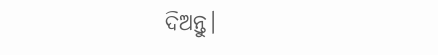ଦିଅନ୍ତୁ।